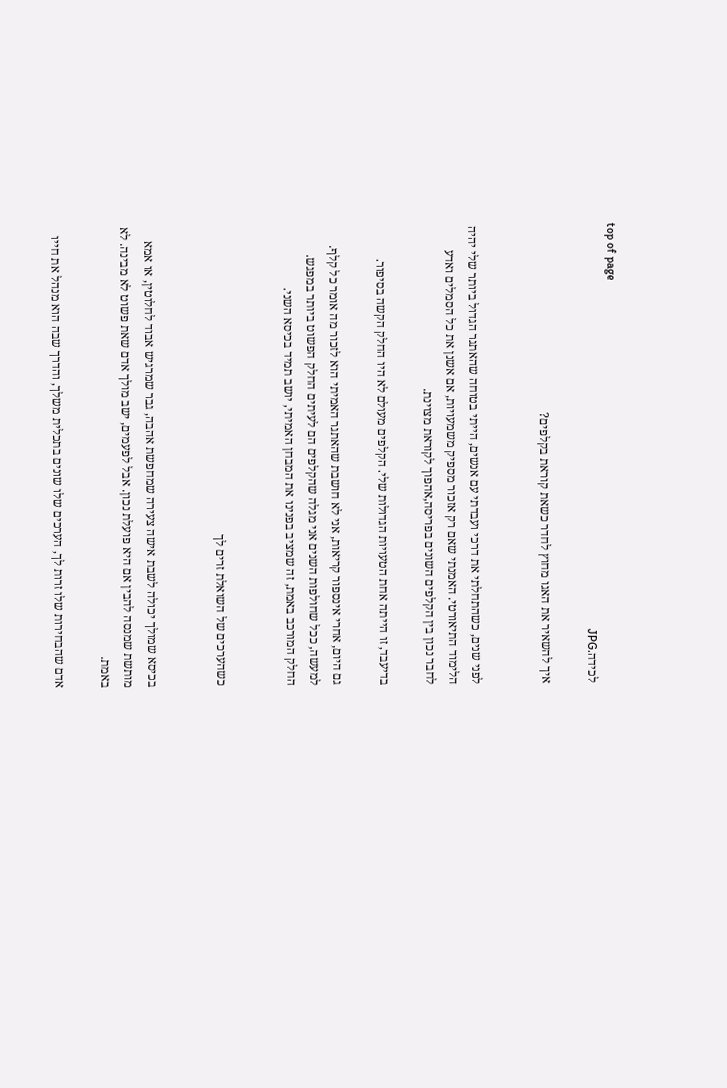top of page
לכידה.JPG

איך להשאיר את האגו מחוץ לחדר כשאת קוראת בקלפים?


לפני שנים, כשהתחלתי את דרכי ועבדתי עם אנשים, הייתי בטוחה שהאתגר הגדול ביותר שלי יהיה הלימוד התיאורטי. האמנתי שאם רק אזכור מספיק משמעויות, אם אשנן את כל הסמלים ואדע לחבר נכון בין הקלפים השונים בפריסה,אהפוך לקוראת מצוינת.

בדיעבד, זו הייתה אחת הטעויות הגדולות שלי. הקלפים מעולם לא היו החלק הקשה בסיפור.

גם היום, אחרי אינספור קריאות, אני לא חושבת שהאתגר האמיתי הוא לזכור מה אומר כל קלף. למעשה, ככל שחולפות השנים אני מגלה שהקלפים הם לעיתים החלק הפשוט ביותר במפגש. החלק המורכב באמת, זה שמציב בפנינו את המבחן האמיתי, יושב תמיד בכיסא השני.


כשהערכים של השואלת זרים לך


בכיסא שמולך יכולה לשבת אישה צעירה שמחפשת אהבה, גבר שמרגיש אבוד לחלוטין, או אמא מותשת שמנסה להבין אם היא פועלת נכון. אבל לפעמים, ישב מולך אדם שאת פשוט לא מבינה. לא באמת.

אדם שהבחירות שלו זרות לך, הערכים שלו שונים בתכלית משלך, והדרך שבה הוא מנהל את חייו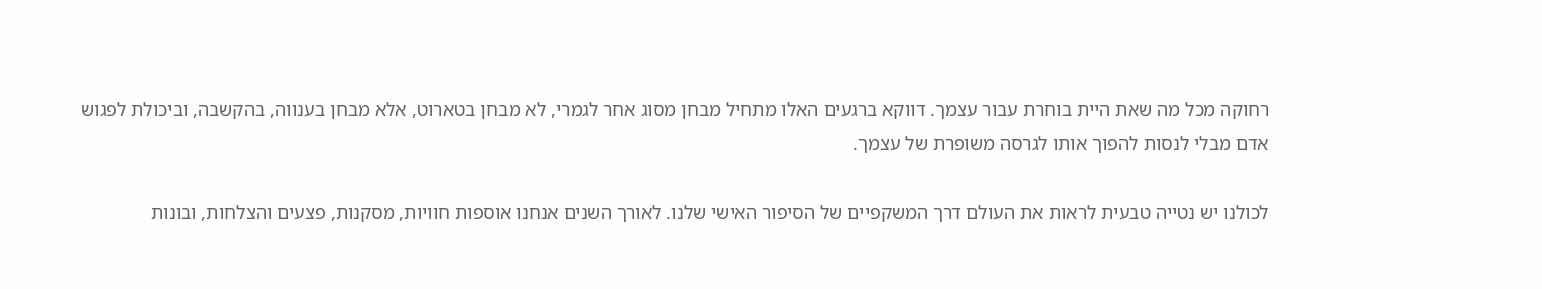רחוקה מכל מה שאת היית בוחרת עבור עצמך. דווקא ברגעים האלו מתחיל מבחן מסוג אחר לגמרי, לא מבחן בטארוט, אלא מבחן בענווה, בהקשבה, וביכולת לפגוש אדם מבלי לנסות להפוך אותו לגרסה משופרת של עצמך.

לכולנו יש נטייה טבעית לראות את העולם דרך המשקפיים של הסיפור האישי שלנו. לאורך השנים אנחנו אוספות חוויות, מסקנות, פצעים והצלחות, ובונות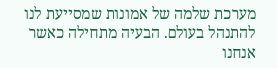מערכת שלמה של אמונות שמסייעת לנו להתנהל בעולם. הבעיה מתחילה כאשר אנחנו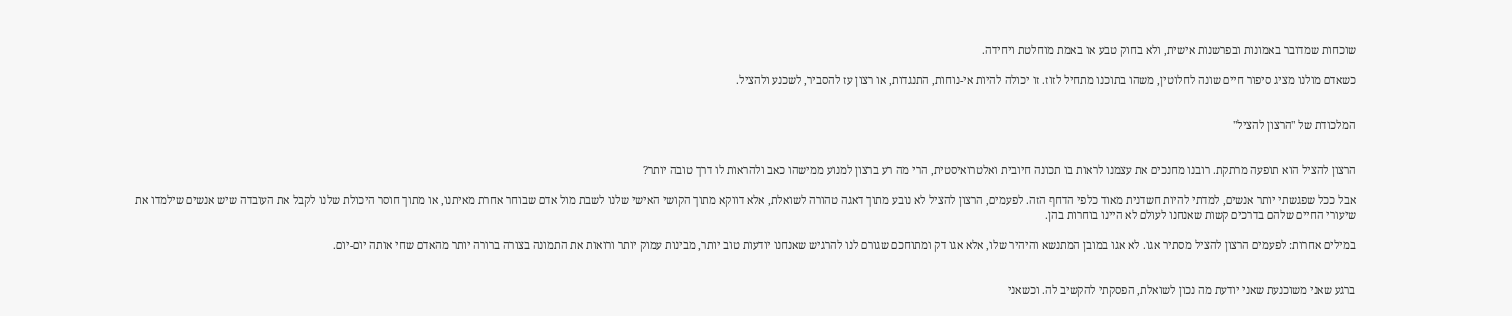שוכחות שמדובר באמונות ובפרשנות אישית, ולא בחוק טבע או באמת מוחלטת ויחידה.

כשאדם מולנו מציג סיפור חיים שונה לחלוטין, משהו בתוכנו מתחיל לזוז. זו יכולה להיות אי-נוחות, התנגדות, או רצון עז להסביר, לשכנע ולהציל.


המלכודת של "הרצון להציל"


הרצון להציל הוא תופעה מרתקת. רובנו מחנכים את עצמנו לראות בו תכונה חיובית ואלטרואיסטית, הרי מה רע ברצון למנוע ממישהו כאב ולהראות לו דרך טובה יותר?

אבל ככל שפגשתי יותר אנשים, למדתי להיות חשדנית מאוד כלפי הדחף הזה. לפעמים, הרצון להציל לא נובע מתוך דאגה טהורה לשואלת, אלא דווקא מתוך הקושי האישי שלנו לשבת מול אדם שבוחר אחרת מאיתנו, או מתוך חוסר היכולת שלנו לקבל את העובדה שיש אנשים שילמדו את שיעורי החיים שלהם בדרכים קשות שאנחנו לעולם לא היינו בוחרות בהן.

במילים אחרות: לפעמים הרצון להציל מסתיר אגו. לא אגו במובן המתנשא והיהיר שלו, אלא אגו דק ומתוחכם שגורם לנו להרגיש שאנחנו יודעות טוב יותר, מבינות עמוק יותר ורואות את התמונה בצורה ברורה יותר מהאדם שחי אותה יום-יום.


ברגע שאני משוכנעת שאני יודעת מה נכון לשואלת, הפסקתי להקשיב לה. וכשאני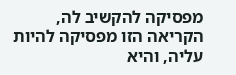מפסיקה להקשיב לה, הקריאה הזו מפסיקה להיות עליה, והיא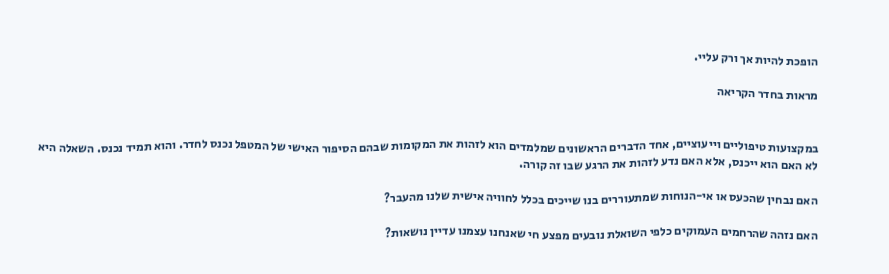הופכת להיות אך ורק עליי.

מראות בחדר הקריאה


במקצועות טיפוליים וייעוציים, אחד הדברים הראשונים שמלמדים הוא לזהות את המקומות שבהם הסיפור האישי של המטפל נכנס לחדר. והוא תמיד נכנס. השאלה היא לא האם הוא ייכנס, אלא האם נדע לזהות את הרגע שבו זה קורה.

האם נבחין שהכעס או אי-הנוחות שמתעוררים בנו שייכים בכלל לחוויה אישית שלנו מהעבר?

האם נזהה שהרחמים העמוקים כלפי השואלת נובעים מפצע חי שאנחנו עצמנו עדיין נושאות?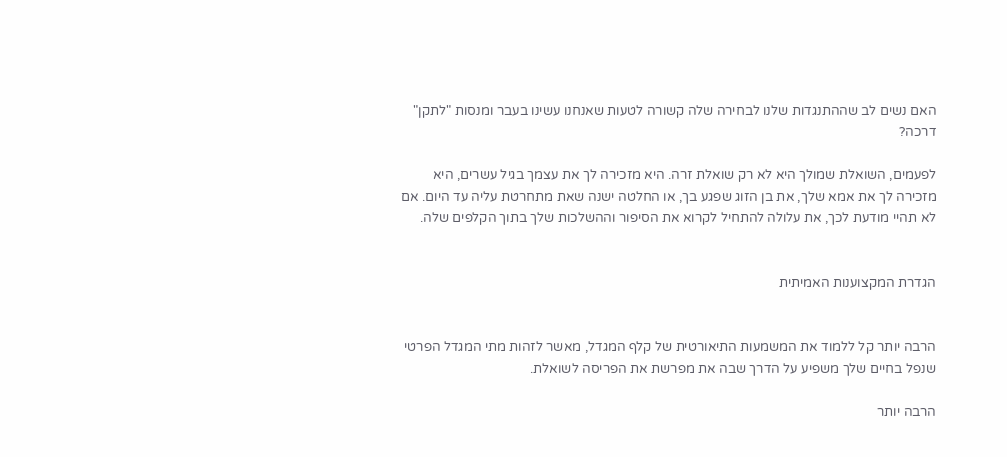האם נשים לב שההתנגדות שלנו לבחירה שלה קשורה לטעות שאנחנו עשינו בעבר ומנסות "לתקן" דרכה?

לפעמים, השואלת שמולך היא לא רק שואלת זרה. היא מזכירה לך את עצמך בגיל עשרים, היא מזכירה לך את אמא שלך, את בן הזוג שפגע בך, או החלטה ישנה שאת מתחרטת עליה עד היום. אם לא תהיי מודעת לכך, את עלולה להתחיל לקרוא את הסיפור וההשלכות שלך בתוך הקלפים שלה.


הגדרת המקצוענות האמיתית


הרבה יותר קל ללמוד את המשמעות התיאורטית של קלף המגדל, מאשר לזהות מתי המגדל הפרטי שנפל בחיים שלך משפיע על הדרך שבה את מפרשת את הפריסה לשואלת.

הרבה יותר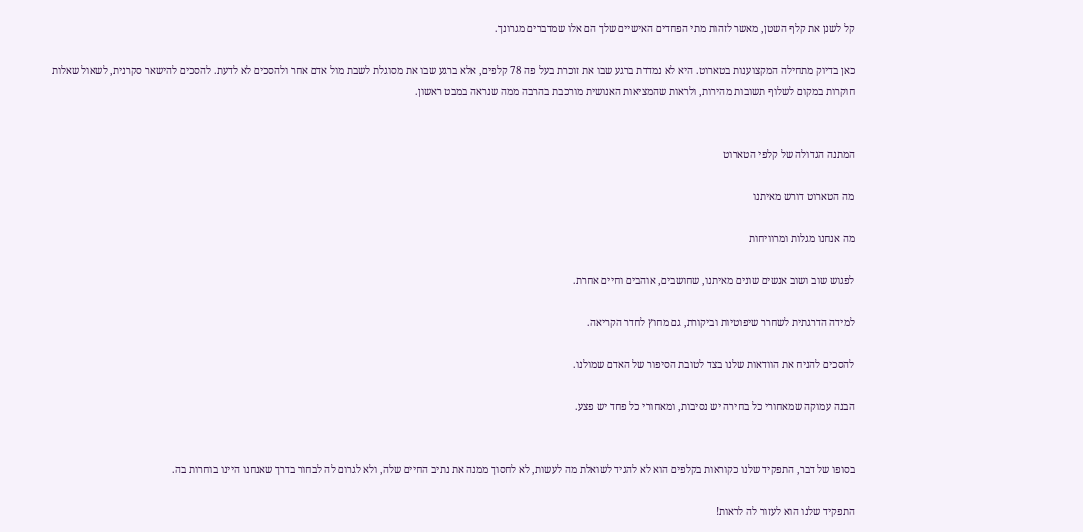קל לשנן את קלף השטן, מאשר לזהות מתי הפחדים האישיים שלך הם אלו שמדברים מגרונך.

כאן בדיוק מתחילה המקצוענות בטארוט. היא לא נמדדת ברגע שבו את זוכרת בעל פה 78 קלפים, אלא ברגע שבו את מסוגלת לשבת מול אדם אחר ולהסכים לא לדעת. להסכים להישאר סקרנית, לשאול שאלות חוקרות במקום לשלוף תשובות מהירות, ולראות שהמציאות האנושית מורכבת בהרבה ממה שנראה במבט ראשון.


המתנה הגדולה של קלפי הטארוט

מה הטארוט דורש מאיתנו

מה אנחנו מגלות ומרוויחות

לפגוש שוב ושוב אנשים שונים מאיתנו, שחושבים, אוהבים וחיים אחרת.

למידה הדרגתית לשחרר שיפוטיות וביקורת, גם מחוץ לחדר הקריאה.

להסכים להניח את הוודאות שלנו בצד לטובת הסיפור של האדם שמולנו.

הבנה עמוקה שמאחורי כל בחירה יש נסיבות, ומאחורי כל פחד יש פצע.


בסופו של דבר, התפקיד שלנו כקוראות בקלפים הוא לא להגיד לשואלת מה לעשות, לא לחסוך ממנה את נתיב החיים שלה, ולא לגרום לה לבחור בדרך שאנחנו היינו בוחרות בה.

התפקיד שלנו הוא לעזור לה לראות!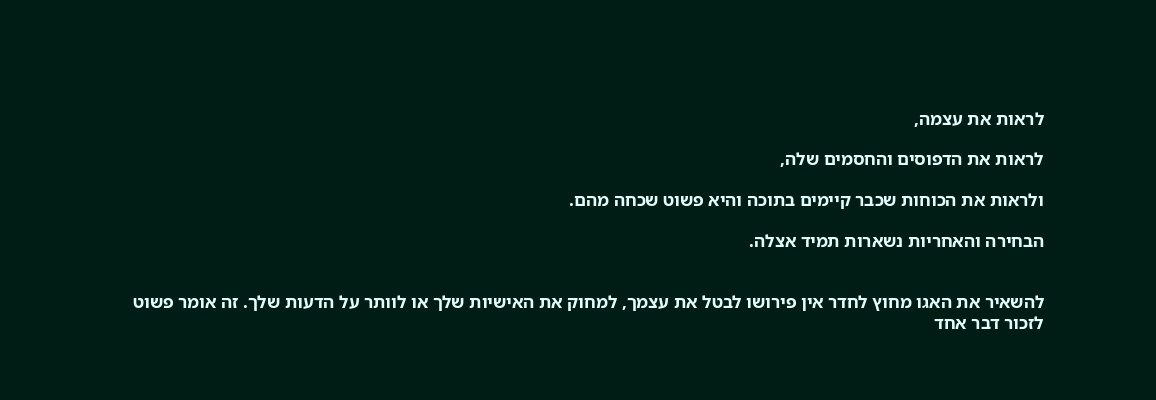לראות את עצמה,

לראות את הדפוסים והחסמים שלה,

ולראות את הכוחות שכבר קיימים בתוכה והיא פשוט שכחה מהם.

הבחירה והאחריות נשארות תמיד אצלה.


להשאיר את האגו מחוץ לחדר אין פירושו לבטל את עצמך, למחוק את האישיות שלך או לוותר על הדעות שלך. זה אומר פשוט לזכור דבר אחד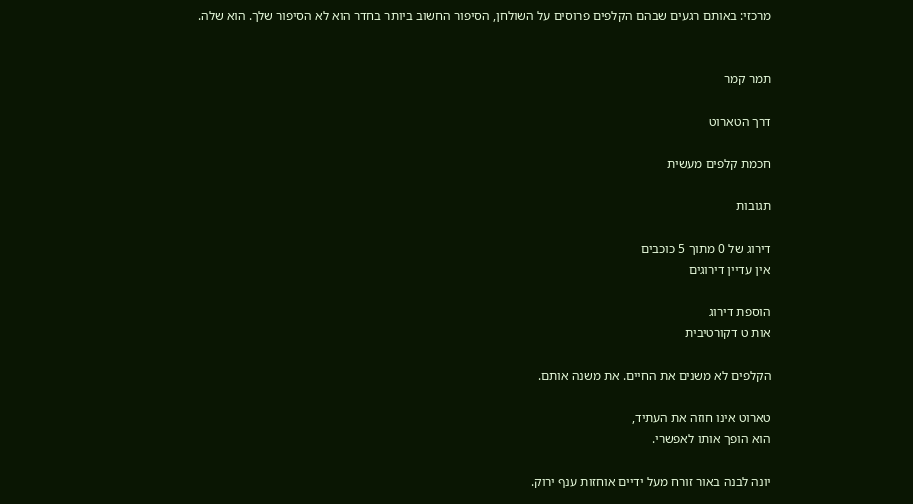מרכזי: באותם רגעים שבהם הקלפים פרוסים על השולחן, הסיפור החשוב ביותר בחדר הוא לא הסיפור שלך. הוא שלה.


תמר קמר

דרך הטארוט

חכמת קלפים מעשית

תגובות

דירוג של 0 מתוך 5 כוכבים
אין עדיין דירוגים

הוספת דירוג
אות ט דקורטיבית

הקלפים לא משנים את החיים. את משנה אותם.

טארוט אינו חוזה את העתיד,
הוא הופך אותו לאפשרי.

יונה לבנה באור זורח מעל ידיים אוחזות ענף ירוק.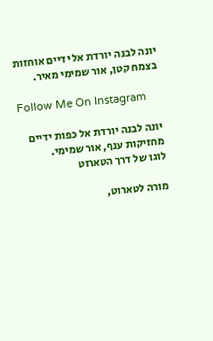יונה לבנה יורדת אל ידיים אוחזות בצמח קטן, אור שמימי מאיר.

Follow Me On Instagram

יונה לבנה יורדת אל כפות ידיים מחזיקות ענף, אור שמימי.
לוגו של דרך הטארוט

מורה לטארוט,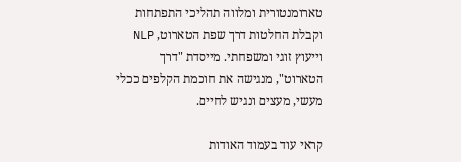טארומנטורית ומלווה תהליכי התפתחות וקבלת החלטות דרך שפת הטארוט, NLP וייעוץ זוגי ומשפחתי. מייסדת "דרך הטארוט", מנגישה את חוכמת הקלפים ככלי מעשי, מעצים ונגיש לחיים.

קראי עוד בעמוד האודות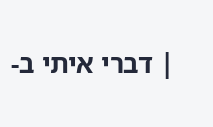| דברי איתי ב-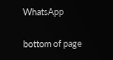WhatsApp

bottom of page